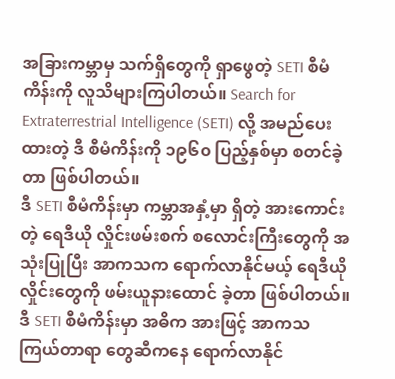အခြားကမ္ဘာမှ သက်ရှိတွေကို ရှာဖွေတဲ့ SETI စီမံကိန်းကို လူသိများကြပါတယ်။ Search for Extraterrestrial Intelligence (SETI) လို့ အမည်ပေးထားတဲ့ ဒီ စီမံကိန်းကို ၁၉၆၀ ပြည့်နှစ်မှာ စတင်ခဲ့တာ ဖြစ်ပါတယ်။
ဒီ SETI စီမံကိန်းမှာ ကမ္ဘာအနှံ့မှာ ရှိတဲ့ အားကောင်းတဲ့ ရေဒီယို လှိုင်းဖမ်းစက် စလောင်းကြီးတွေကို အသုံးပြုပြီး အာကသက ရောက်လာနိုင်မယ့် ရေဒီယို လှိုင်းတွေကို ဖမ်းယူနားထောင် ခဲ့တာ ဖြစ်ပါတယ်။ ဒီ SETI စီမံကိန်းမှာ အဓိက အားဖြင့် အာကသ ကြယ်တာရာ တွေဆီကနေ ရောက်လာနိုင်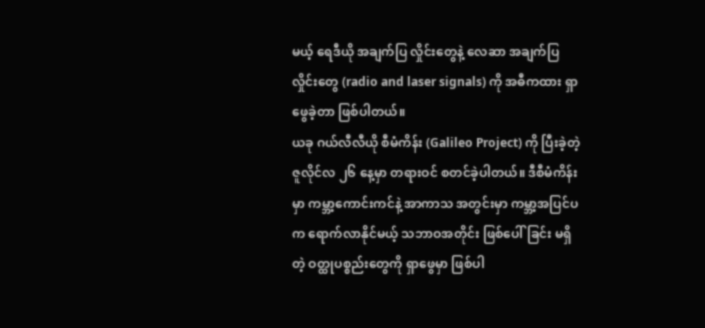မယ့် ရေဒီယို အချက်ပြ လှိုင်းတွေနဲ့ လေဆာ အချက်ပြ လှိုင်းတွေ (radio and laser signals) ကို အဓီကထား ရှာဖွေခဲ့တာ ဖြစ်ပါတယ်။
ယခု ဂယ်လီလီယို စီမံကိန်း (Galileo Project) ကို ပြီးခဲ့တဲ့ ဇူလိုင်လ ၂၆ နေ့မှာ တရားဝင် စတင်ခဲ့ပါတယ်။ ဒီစီမံကိန်းမှာ ကမ္ဘာ့ကောင်းကင်နဲ့ အာကာသ အတွင်းမှာ ကမ္ဘာ့အပြင်ပက ရောက်လာနိုင်မယ့် သဘာဝအတိုင်း ဖြစ်ပေါ်ခြင်း မရှိတဲ့ ဝတ္ထုပစ္စည်းတွေကို ရှာဖွေမှာ ဖြစ်ပါ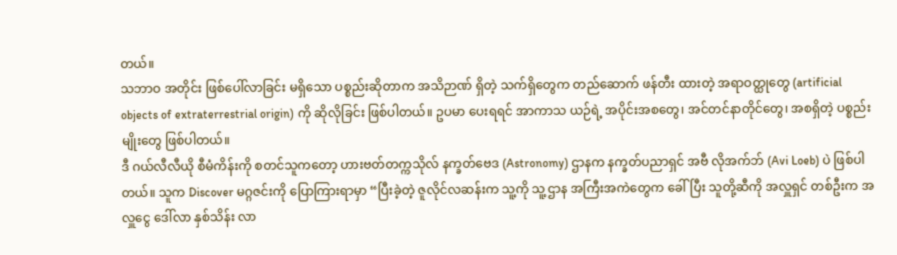တယ်။
သဘာဝ အတိုင်း ဖြစ်ပေါ်လာခြင်း မရှိသော ပစ္စည်းဆိုတာက အသိဉာဏ် ရှိတဲ့ သက်ရှိတွေက တည်ဆောက် ဖန်တီး ထားတဲ့ အရာဝတ္ထုတွေ (artificial objects of extraterrestrial origin) ကို ဆိုလိုခြင်း ဖြစ်ပါတယ်။ ဥပမာ ပေးရရင် အာကာသ ယဉ်ရဲ့ အပိုင်းအစတွေ၊ အင်တင်နာတိုင်တွေ၊ အစရှိတဲ့ ပစ္စည်းမျိုးတွေ ဖြစ်ပါတယ်။
ဒီ ဂယ်လီလီယို စီမံကိန်းကို စတင်သူကတော့ ဟားဗတ်တက္ကသိုလ် နက္ခတ်ဗေဒ (Astronomy) ဌာနက နက္ခတ်ပညာရှင် အဗီ လိုအက်ဘ် (Avi Loeb) ပဲ ဖြစ်ပါတယ်။ သူက Discover မဂ္ဂဇင်းကို ပြောကြားရာမှာ “ပြီးခဲ့တဲ့ ဇူလိုင်လဆန်းက သူ့ကို သူ့ဌာန အကြီးအကဲတွေက ခေါ်ပြီး သူတို့ဆီကို အလှူရှင် တစ်ဦးက အလှူငွေ ဒေါ်လာ နှစ်သိန်း လာ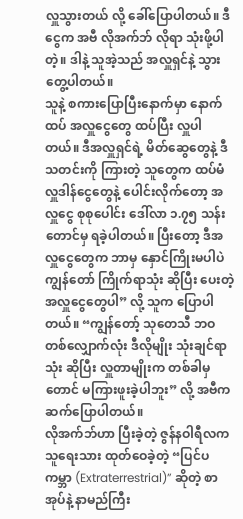လှူသွားတယ် လို့ ခေါ်ပြောပါတယ်။ ဒီငွေက အဗီ လိုအက်ဘ် လိုရာ သုံးဖို့ပါတဲ့။ ဒါနဲ့ သူအဲ့သည် အလှူရှင်နဲ့ သွားတွေ့ပါတယ်။
သူနဲ့ စကားပြောပြီးနောက်မှာ နောက်ထပ် အလှူငွေတွေ ထပ်ပြီး လှူပါတယ်။ ဒီအလှူရှင်ရဲ့ မိတ်ဆွေတွေနဲ့ ဒီသတင်းကို ကြားတဲ့ သူတွေက ထပ်မံလှူဒါန်ငွေတွေနဲ့ ပေါင်းလိုက်တော့ အလှူငွေ စုစုပေါင်း ဒေါ်လာ ၁.၇၅ သန်းတောင်မှ ရခဲ့ပါတယ်။ ပြီးတော့ ဒီအလှူငွေတွေက ဘာမှ နှောင်ကြိုးမပါပဲ ကျွန်တော် ကြိုက်ရာသုံး ဆိုပြီး ပေးတဲ့ အလှူငွေတွေပါ” လို့ သူက ပြောပါတယ်။ “ကျွန်တော့် သုတေသီ ဘဝ တစ်လျှောက်လုံး ဒီလိုမျိုး သုံးချင်ရာ သုံး ဆိုပြီး လှူတာမျိုးက တစ်ခါမှတောင် မကြားဖူးခဲ့ပါဘူး” လို့ အဗီက ဆက်ပြောပါတယ်။
လိုအက်ဘ်ဟာ ပြီးခဲ့တဲ့ ဇွန်နဝါရီလက သူရေးသား ထုတ်ဝေခဲ့တဲ့ “ပြင်ပကမ္ဘာ (Extraterrestrial)” ဆိုတဲ့ စာအုပ်နဲ့ နာမည်ကြီး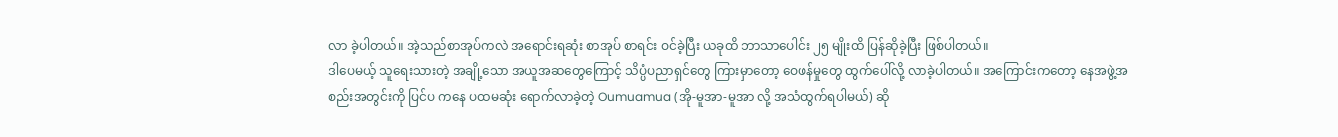လာ ခဲ့ပါတယ်။ အဲ့သည်စာအုပ်ကလဲ အရောင်းရဆုံး စာအုပ် စာရင်း ဝင်ခဲ့ပြီး ယခုထိ ဘာသာပေါင်း ၂၅ မျိုးထိ ပြန်ဆိုခဲ့ပြီး ဖြစ်ပါတယ်။
ဒါပေမယ့် သူရေးသားတဲ့ အချို့သော အယူအဆတွေကြောင့် သိပ္ပံပညာရှင်တွေ ကြားမှာတော့ ဝေဖန်မှုတွေ ထွက်ပေါ်လို့ လာခဲ့ပါတယ်။ အကြောင်းကတော့ နေအဖွဲ့အစည်းအတွင်းကို ပြင်ပ ကနေ ပထမဆုံး ရောက်လာခဲ့တဲ့ Oumuamua (အို-မူအာ-မူအာ လို့ အသံထွက်ရပါမယ်) ဆို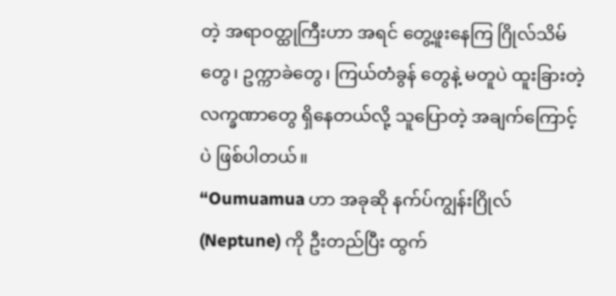တဲ့ အရာဝတ္ထုကြီးဟာ အရင် တွေ့ဖူးနေကြ ဂြိုလ်သိမ်တွေ၊ ဥက္ကာခဲတွေ၊ ကြယ်တံခွန် တွေနဲ့ မတူပဲ ထူးခြားတဲ့ လက္ခဏာတွေ ရှိနေတယ်လို့ သူပြောတဲ့ အချက်ကြောင့်ပဲ ဖြစ်ပါတယ်။
“Oumuamua ဟာ အခုဆို နက်ပ်ကျွန်းဂြိုလ် (Neptune) ကို ဦးတည်ပြီး ထွက်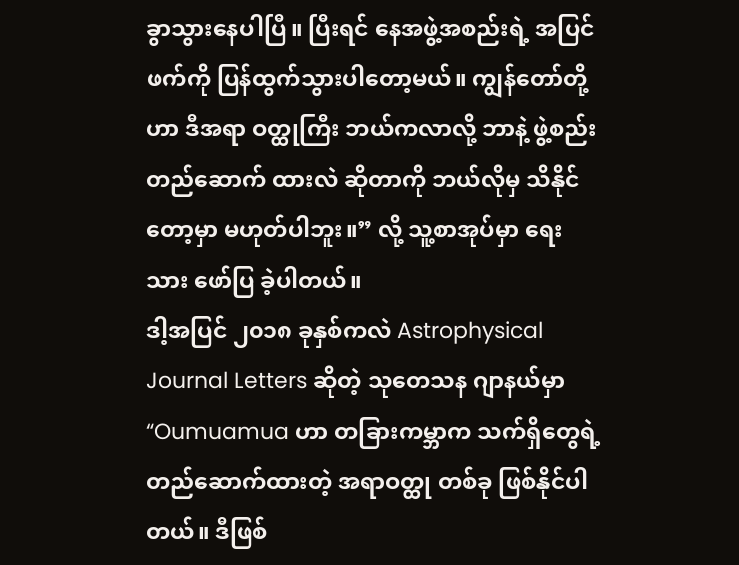ခွာသွားနေပါပြီ။ ပြီးရင် နေအဖွဲ့အစည်းရဲ့ အပြင်ဖက်ကို ပြန်ထွက်သွားပါတော့မယ်။ ကျွန်တော်တို့ဟာ ဒီအရာ ဝတ္ထုကြီး ဘယ်ကလာလို့ ဘာနဲ့ ဖွဲ့စည်းတည်ဆောက် ထားလဲ ဆိုတာကို ဘယ်လိုမှ သိနိုင်တော့မှာ မဟုတ်ပါဘူး။” လို့ သူ့စာအုပ်မှာ ရေးသား ဖော်ပြ ခဲ့ပါတယ်။
ဒါ့အပြင် ၂၀၁၈ ခုနှစ်ကလဲ Astrophysical Journal Letters ဆိုတဲ့ သုတေသန ဂျာနယ်မှာ “Oumuamua ဟာ တခြားကမ္ဘာက သက်ရှိတွေရဲ့ တည်ဆောက်ထားတဲ့ အရာဝတ္ထု တစ်ခု ဖြစ်နိုင်ပါတယ်။ ဒီဖြစ်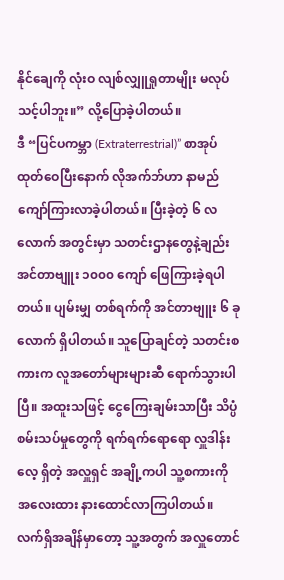နိုင်ချေကို လုံးဝ လျစ်လျှူရှုတာမျိုး မလုပ်သင့်ပါဘူး။” လို့ပြောခဲ့ပါတယ်။
ဒီ “ပြင်ပကမ္ဘာ (Extraterrestrial)” စာအုပ်ထုတ်ဝေပြီးနောက် လိုအက်ဘ်ဟာ နာမည်ကျော်ကြားလာခဲ့ပါတယ်။ ပြီးခဲ့တဲ့ ၆ လလောက် အတွင်းမှာ သတင်းဌာနတွေနဲ့ချည်း အင်တာဗျူး ၁၀၀၀ ကျော် ဖြေကြားခဲ့ရပါတယ်။ ပျမ်းမျှ တစ်ရက်ကို အင်တာဗျူး ၆ ခုလောက် ရှိပါတယ်။ သူပြောချင်တဲ့ သတင်းစကားက လူအတော်များများဆီ ရောက်သွားပါပြီ။ အထူးသဖြင့် ငွေကြေးချမ်းသာပြီး သိပ္ပံစမ်းသပ်မှုတွေကို ရက်ရက်ရောရော လှူဒါန်းလေ့ ရှိတဲ့ အလှူရှင် အချို့ကပါ သူ့စကားကို အလေးထား နားထောင်လာကြပါတယ်။
လက်ရှိအချိန်မှာတော့ သူ့အတွက် အလှူတောင်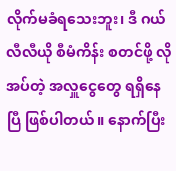လိုက်မခံရသေးဘူး၊ ဒီ ဂယ်လီလီယို စီမံကိန်း စတင်ဖို့ လိုအပ်တဲ့ အလှူငွေတွေ ရရှိနေပြီ ဖြစ်ပါတယ်။ နောက်ပြီး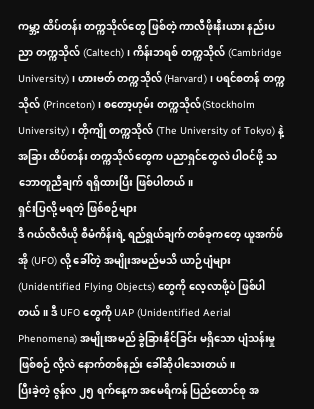ကမ္ဘာ့ ထိပ်တန်း တက္ကသိုလ်တွေ ဖြစ်တဲ့ ကာလီဖိုးနီးယား နည်းပညာ တက္ကသိုလ် (Caltech)၊ ကိန်းဘရစ် တက္ကသိုလ် (Cambridge University)၊ ဟားဗတ် တက္ကသိုလ် (Harvard)၊ ပရင်စတန် တက္ကသိုလ် (Princeton)၊ စတော့ဟုမ်း တက္ကသိုလ်(Stockholm University)၊ တိုကျို တက္ကသိုလ် (The University of Tokyo) နဲ့ အခြား ထိပ်တန်း တက္ကသိုလ်တွေက ပညာရှင်တွေလဲ ပါဝင်ဖို့ သဘောတူညီချက် ရရှိထားပြီး ဖြစ်ပါတယ်။
ရှင်းပြလို့ မရတဲ့ ဖြစ်စဉ်များ
ဒီ ဂယ်လီလီယို စီမံကိန်းရဲ့ ရည်ရွယ်ချက် တစ်ခုကတေ့ ယူအက်ဖ်အို (UFO) လို့ ခေါ်တဲ့ အမျိုးအမည်မသိ ယာဉ်ပျံများ (Unidentified Flying Objects) တွေကို လေ့လာဖို့ပဲ ဖြစ်ပါတယ်။ ဒီ UFO တွေကို UAP (Unidentified Aerial Phenomena) အမျိုးအမည် ခွဲခြားနိုင်ခြင်း မရှိသော ပျံသန်းမှု ဖြစ်စဉ် လို့လဲ နောက်တစ်နည်း ခေါ်ဆိုပါသေးတယ်။
ပြီးခဲ့တဲ့ ဇွန်လ ၂၅ ရက်နေ့က အမေရိကန် ပြည်ထောင်စု အ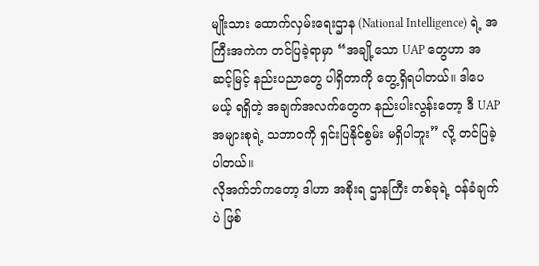မျိုးသား ထောက်လှမ်းရေးဌာန (National Intelligence) ရဲ့ အကြီးအကဲက တင်ပြခဲ့ရာမှာ “အချို့သော UAP တွေဟာ အဆင့်မြင့် နည်းပညာတွေ ပါရှိတာကို တွေ့ရှိရပါတယ်။ ဒါပေမယ့် ရရှိတဲ့ အချက်အလက်တွေက နည်းပါးလွန်းတော့ ဒီ UAP အများစုရဲ့ သဘာဝကို ရှင်းပြနိုင်စွမ်း မရှိပါဘူး” လို့ တင်ပြခဲ့ပါတယ်။
လိုအက်ဘ်ကတော့ ဒါဟာ အစိုးရ ဌာနကြီး တစ်ခုရဲ့ ဝန်ခံချက်ပဲ ဖြစ်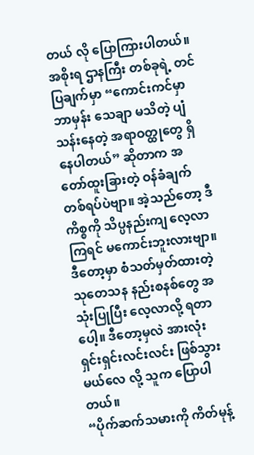တယ် လို ပြောကြားပါတယ်။ အစိုးရ ဌာနကြီး တစ်ခုရဲ့ တင်ပြချက်မှာ “ကောင်းကင်မှာ ဘာမှန်း သေချာ မသိတဲ့ ပျံသန်းနေတဲ့ အရာဝတ္ထုတွေ ရှိနေပါတယ်” ဆိုတာက အတော်ထူးခြားတဲ့ ဝန်ခံချက် တစ်ရပ်ပဲဗျာ။ အဲ့သည်တော့ ဒီကိစ္စကို သိပ္ပနည်းကျ လေ့လာကြရင် မကောင်းဘူးလားဗျာ။ ဒီတော့မှာ စံသတ်မှတ်ထားတဲ့ သုတေသန နည်းစနစ်တွေ အသုံးပြုပြီး လေ့လာလို့ ရတာပေါ့။ ဒီတော့မှလဲ အားလုံး ရှင်းရှင်းလင်းလင်း ဖြစ်သွားမယ်လေ လို့ သူက ပြောပါတယ်။
“ပိုက်ဆက်သမားကို ကိတ်မုန့်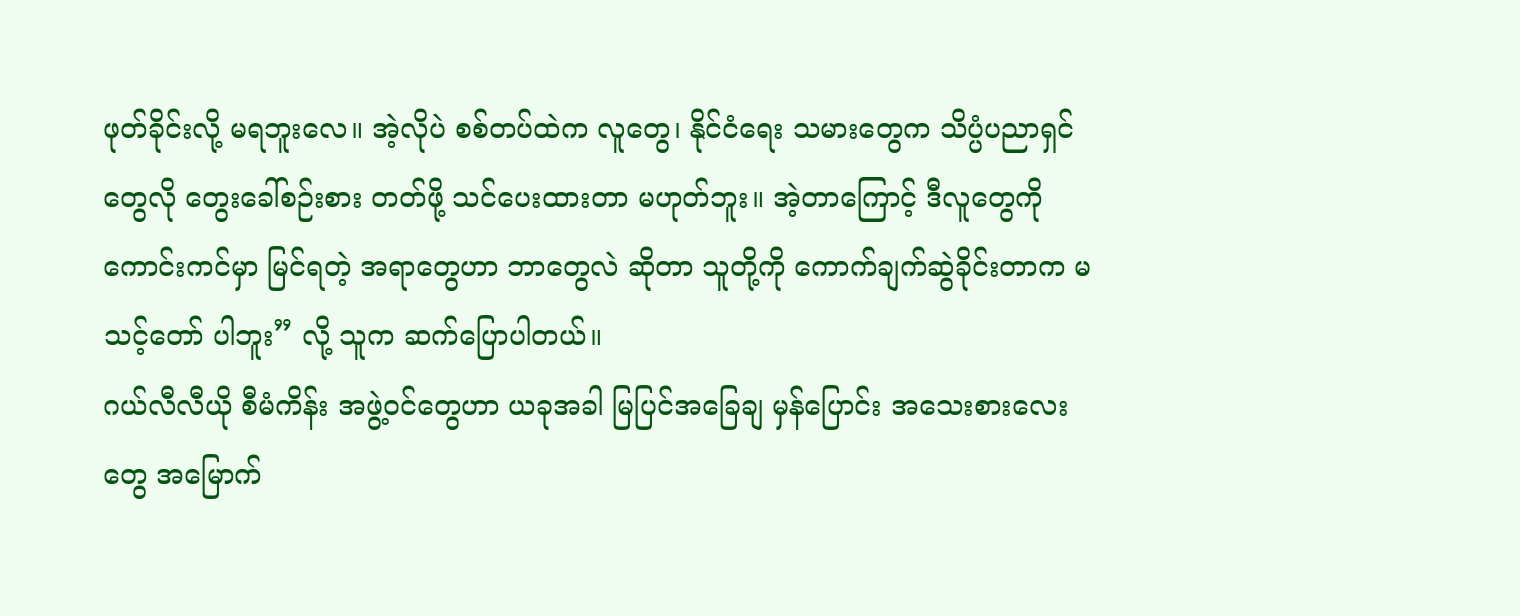ဖုတ်ခိုင်းလို့ မရဘူးလေ။ အဲ့လိုပဲ စစ်တပ်ထဲက လူတွေ၊ နိုင်ငံရေး သမားတွေက သိပ္ပံပညာရှင်တွေလို တွေးခေါ်စဉ်းစား တတ်ဖို့ သင်ပေးထားတာ မဟုတ်ဘူး။ အဲ့တာကြောင့် ဒီလူတွေကို ကောင်းကင်မှာ မြင်ရတဲ့ အရာတွေဟာ ဘာတွေလဲ ဆိုတာ သူတို့ကို ကောက်ချက်ဆွဲခိုင်းတာက မသင့်တော် ပါဘူး” လို့ သူက ဆက်ပြောပါတယ်။
ဂယ်လီလီယို စီမံကိန်း အဖွဲ့ဝင်တွေဟာ ယခုအခါ မြပြင်အခြေချ မှန်ပြောင်း အသေးစားလေးတွေ အမြောက်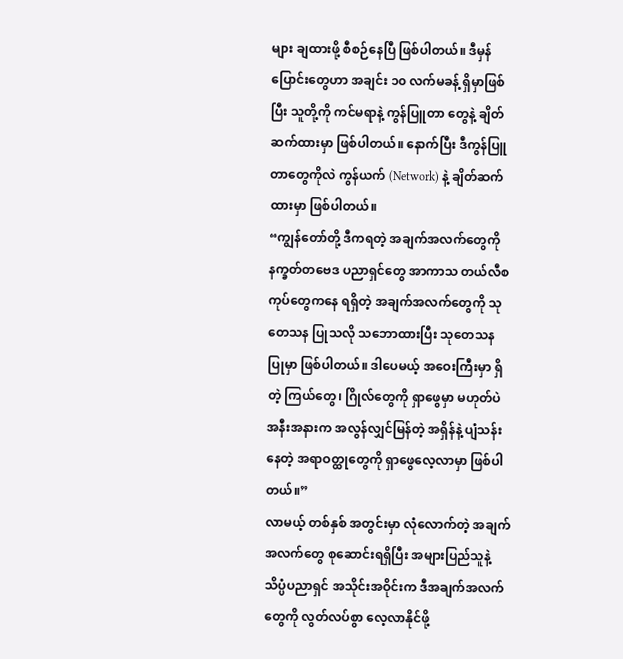များ ချထားဖို့ စီစဉ်နေပြီ ဖြစ်ပါတယ်။ ဒီမှန်ပြောင်းတွေဟာ အချင်း ၁၀ လက်မခန့် ရှိမှာဖြစ်ပြီး သူတို့ကို ကင်မရာနဲ့ ကွန်ပြူတာ တွေနဲ့ ချိတ်ဆက်ထားမှာ ဖြစ်ပါတယ်။ နောက်ပြီး ဒီကွန်ပြူတာတွေကိုလဲ ကွန်ယက် (Network) နဲ့ ချိတ်ဆက်ထားမှာ ဖြစ်ပါတယ်။
“ကျွန်တော်တို့ ဒီကရတဲ့ အချက်အလက်တွေကို နက္ခတ်တဗေဒ ပညာရှင်တွေ အာကာသ တယ်လီစကုပ်တွေကနေ ရရှိတဲ့ အချက်အလက်တွေကို သုတေသန ပြုသလို သဘောထားပြီး သုတေသန ပြုမှာ ဖြစ်ပါတယ်။ ဒါပေမယ့် အဝေးကြီးမှာ ရှိတဲ့ ကြယ်တွေ၊ ဂြိုလ်တွေကို ရှာဖွေမှာ မဟုတ်ပဲ အနီးအနားက အလွန်လျှင်မြန်တဲ့ အရှိန်နဲ့ ပျံသန်းနေတဲ့ အရာဝတ္ထုတွေကို ရှာဖွေလေ့လာမှာ ဖြစ်ပါတယ်။”
လာမယ့် တစ်နှစ် အတွင်းမှာ လုံလောက်တဲ့ အချက်အလက်တွေ စုဆောင်းရရှိပြီး အများပြည်သူနဲ့ သိပ္ပံပညာရှင် အသိုင်းအဝိုင်းက ဒီအချက်အလက်တွေကို လွတ်လပ်စွာ လေ့လာနိုင်ဖို့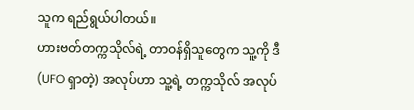သူက ရည်ရွယ်ပါတယ်။
ဟားဗတ်တက္ကသိုလ်ရဲ့ တာဝန်ရှိသူတွေက သူ့ကို ဒီ (UFO ရှာတဲ့) အလုပ်ဟာ သူ့ရဲ့ တက္ကသိုလ် အလုပ်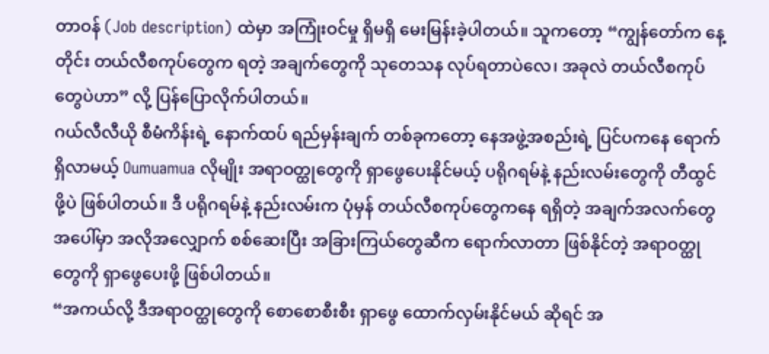တာဝန် (Job description) ထဲမှာ အကြုံးဝင်မှု ရှိမရှိ မေးမြန်းခဲ့ပါတယ်။ သူကတော့ “ကျွန်တော်က နေ့တိုင်း တယ်လီစကုပ်တွေက ရတဲ့ အချက်တွေကို သုတေသန လုပ်ရတာပဲလေ၊ အခုလဲ တယ်လီစကုပ်တွေပဲဟာ” လို့ ပြန်ပြောလိုက်ပါတယ်။
ဂယ်လီလီယို စီမံကိန်းရဲ့ နောက်ထပ် ရည်မှန်းချက် တစ်ခုကတော့ နေအဖွဲ့အစည်းရဲ့ ပြင်ပကနေ ရောက်ရှိလာမယ့် Oumuamua လိုမျိုး အရာဝတ္ထုတွေကို ရှာဖွေပေးနိုင်မယ့် ပရိုဂရမ်နဲ့ နည်းလမ်းတွေကို တီထွင်ဖို့ပဲ ဖြစ်ပါတယ်။ ဒီ ပရိုဂရမ်နဲ့ နည်းလမ်းက ပုံမှန် တယ်လီစကုပ်တွေကနေ ရရှိတဲ့ အချက်အလက်တွေ အပေါ်မှာ အလိုအလျှောက် စစ်ဆေးပြီး အခြားကြယ်တွေဆီက ရောက်လာတာ ဖြစ်နိုင်တဲ့ အရာဝတ္ထုတွေကို ရှာဖွေပေးဖို့ ဖြစ်ပါတယ်။
“အကယ်လို့ ဒီအရာဝတ္ထုတွေကို စောစောစီးစီး ရှာဖွေ ထောက်လှမ်းနိုင်မယ် ဆိုရင် အ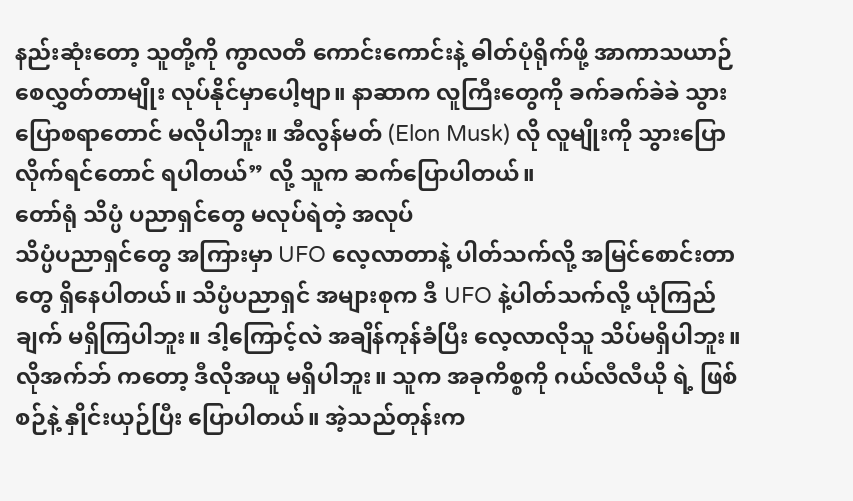နည်းဆုံးတော့ သူတို့ကို ကွာလတီ ကောင်းကောင်းနဲ့ ဓါတ်ပုံရိုက်ဖို့ အာကာသယာဉ် စေလွှတ်တာမျိုး လုပ်နိုင်မှာပေါ့ဗျာ။ နာဆာက လူကြီးတွေကို ခက်ခက်ခဲခဲ သွားပြောစရာတောင် မလိုပါဘူး။ အီလွန်မတ် (Elon Musk) လို လူမျိုးကို သွားပြောလိုက်ရင်တောင် ရပါတယ်” လို့ သူက ဆက်ပြောပါတယ်။
တော်ရုံ သိပ္ပံ ပညာရှင်တွေ မလုပ်ရဲတဲ့ အလုပ်
သိပ္ပံပညာရှင်တွေ အကြားမှာ UFO လေ့လာတာနဲ့ ပါတ်သက်လို့ အမြင်စောင်းတာတွေ ရှိနေပါတယ်။ သိပ္ပံပညာရှင် အများစုက ဒီ UFO နဲ့ပါတ်သက်လို့ ယုံကြည်ချက် မရှိကြပါဘူး။ ဒါ့ကြောင့်လဲ အချိန်ကုန်ခံပြီး လေ့လာလိုသူ သိပ်မရှိပါဘူး။ လိုအက်ဘ် ကတော့ ဒီလိုအယူ မရှိပါဘူး။ သူက အခုကိစ္စကို ဂယ်လီလီယို ရဲ့ ဖြစ်စဉ်နဲ့ နှိုင်းယှဉ်ပြီး ပြောပါတယ်။ အဲ့သည်တုန်းက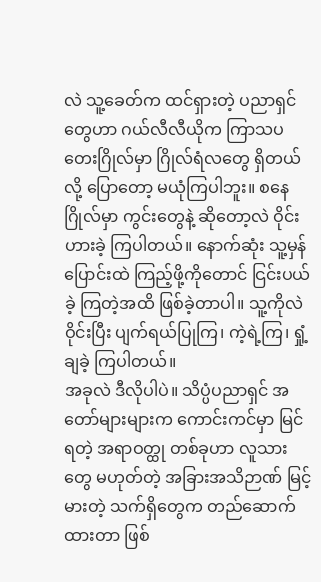လဲ သူ့ခေတ်က ထင်ရှားတဲ့ ပညာရှင်တွေဟာ ဂယ်လီလီယိုက ကြာသပတေးဂြိုလ်မှာ ဂြိုလ်ရံလတွေ ရှိတယ်လို့ ပြောတော့ မယုံကြပါဘူး။ စနေဂြိုလ်မှာ ကွင်းတွေနဲ့ ဆိုတော့လဲ ဝိုင်းဟားခဲ့ ကြပါတယ်။ နောက်ဆုံး သူ့မှန်ပြောင်းထဲ ကြည့်ဖို့ကိုတောင် ငြင်းပယ်ခဲ့ ကြတဲ့အထိ ဖြစ်ခဲ့တာပါ။ သူ့ကိုလဲ ဝိုင်းပြီး ပျက်ရယ်ပြုကြ၊ ကဲ့ရဲ့ကြ၊ ရှုံ့ချခဲ့ ကြပါတယ်။
အခုလဲ ဒီလိုပါပဲ။ သိပ္ပံပညာရှင် အတော်များများက ကောင်းကင်မှာ မြင်ရတဲ့ အရာဝတ္ထု တစ်ခုဟာ လူသားတွေ မဟုတ်တဲ့ အခြားအသိဉာဏ် မြင့်မားတဲ့ သက်ရှိတွေက တည်ဆောက်ထားတာ ဖြစ်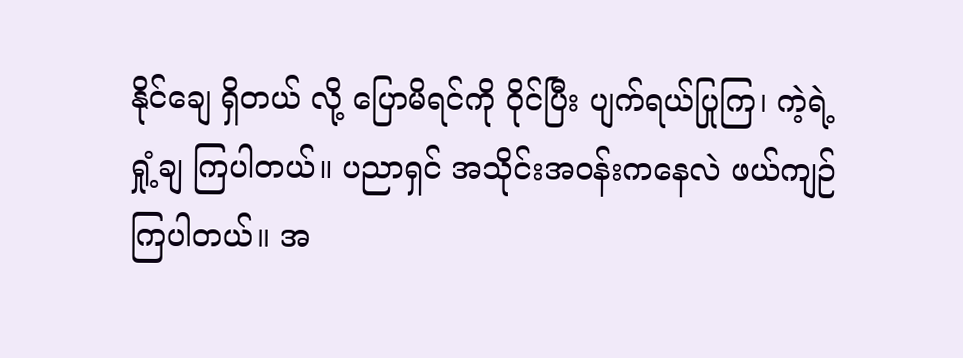နိုင်ချေ ရှိတယ် လို့ ပြောမိရင်ကို ဝိုင်ပြီး ပျက်ရယ်ပြုကြ၊ ကဲ့ရဲ့ ရှုံ့ချ ကြပါတယ်။ ပညာရှင် အသိုင်းအဝန်းကနေလဲ ဖယ်ကျဉ်ကြပါတယ်။ အ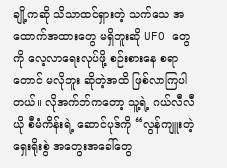ချို့ကဆို သိသာထင်ရှားတဲ့ သက်သေ အထောက်အထားတွေ မရှိဘူးဆို UFO တွေကို လေ့လာရေးလုပ်ဖို့ စဉ်းစားနေ စရာတောင် မလိုဘူး ဆိုတဲ့အထိ ဖြစ်လာကြပါတယ်။ လိုအက်ဘ်ကတော့ သူ့ရဲ့ ဂယ်လီလီယို စီမံကိန်းရဲ့ ဆောင်ပုဒ်ကို “လွန်ကျူးတဲ့ ရှေးရိုးစွဲ အတွေးအခေါ်တွေ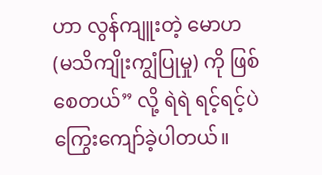ဟာ လွန်ကျူးတဲ့ မောဟ (မသိကျိုးကျွံပြုမှု) ကို ဖြစ်စေတယ်” လို့ ရဲရဲ ရင့်ရင့်ပဲ ကြွေးကျော်ခဲ့ပါတယ်။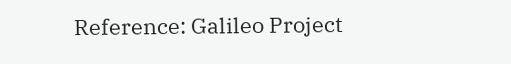Reference: Galileo Project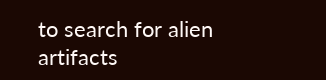to search for alien artifacts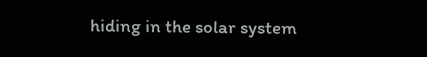hiding in the solar system